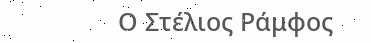Ο Στέλιος Ράμφος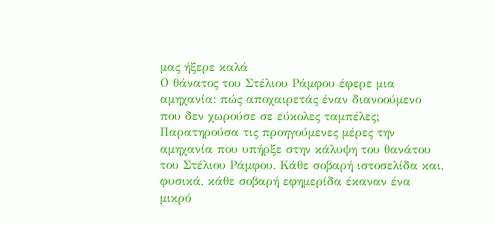μας ήξερε καλά
Ο θάνατος του Στέλιου Ράμφου έφερε μια αμηχανία: πώς αποχαιρετάς έναν διανοούμενο που δεν χωρούσε σε εύκολες ταμπέλες;
Παρατηρούσα τις προηγούμενες μέρες την αμηχανία που υπήρξε στην κάλυψη του θανάτου του Στέλιου Ράμφου. Κάθε σοβαρή ιστοσελίδα και, φυσικά, κάθε σοβαρή εφημερίδα έκαναν ένα μικρό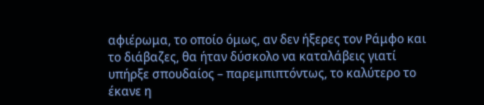αφιέρωμα, το οποίο όμως, αν δεν ήξερες τον Ράμφο και το διάβαζες, θα ήταν δύσκολο να καταλάβεις γιατί υπήρξε σπουδαίος – παρεμπιπτόντως, το καλύτερο το έκανε η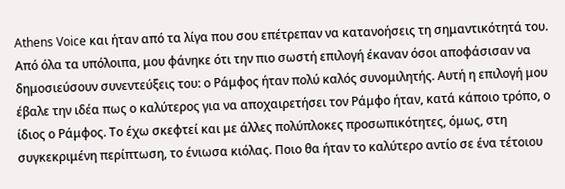Athens Voice και ήταν από τα λίγα που σου επέτρεπαν να κατανοήσεις τη σημαντικότητά του.
Από όλα τα υπόλοιπα, μου φάνηκε ότι την πιο σωστή επιλογή έκαναν όσοι αποφάσισαν να δημοσιεύσουν συνεντεύξεις του: ο Ράμφος ήταν πολύ καλός συνομιλητής. Αυτή η επιλογή μου έβαλε την ιδέα πως ο καλύτερος για να αποχαιρετήσει τον Ράμφο ήταν, κατά κάποιο τρόπο, ο ίδιος ο Ράμφος. Το έχω σκεφτεί και με άλλες πολύπλοκες προσωπικότητες, όμως, στη συγκεκριμένη περίπτωση, το ένιωσα κιόλας. Ποιο θα ήταν το καλύτερο αντίο σε ένα τέτοιου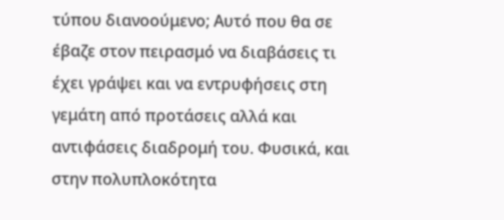τύπου διανοούμενο; Αυτό που θα σε έβαζε στον πειρασμό να διαβάσεις τι έχει γράψει και να εντρυφήσεις στη γεμάτη από προτάσεις αλλά και αντιφάσεις διαδρομή του. Φυσικά, και στην πολυπλοκότητα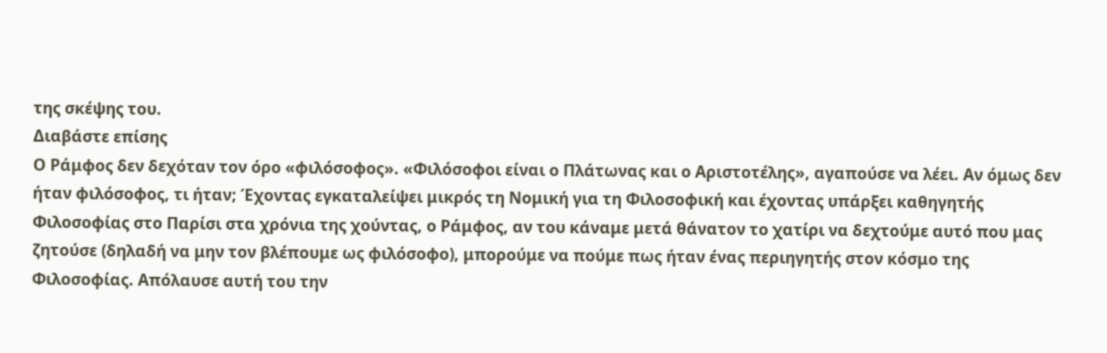της σκέψης του.
Διαβάστε επίσης
Ο Ράμφος δεν δεχόταν τον όρο «φιλόσοφος». «Φιλόσοφοι είναι ο Πλάτωνας και ο Αριστοτέλης», αγαπούσε να λέει. Αν όμως δεν ήταν φιλόσοφος, τι ήταν; Έχοντας εγκαταλείψει μικρός τη Νομική για τη Φιλοσοφική και έχοντας υπάρξει καθηγητής Φιλοσοφίας στο Παρίσι στα χρόνια της χούντας, ο Ράμφος, αν του κάναμε μετά θάνατον το χατίρι να δεχτούμε αυτό που μας ζητούσε (δηλαδή να μην τον βλέπουμε ως φιλόσοφο), μπορούμε να πούμε πως ήταν ένας περιηγητής στον κόσμο της Φιλοσοφίας. Απόλαυσε αυτή του την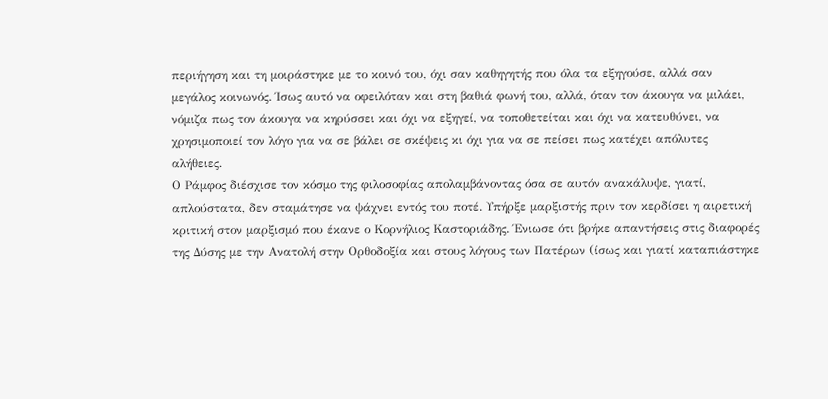περιήγηση και τη μοιράστηκε με το κοινό του, όχι σαν καθηγητής που όλα τα εξηγούσε, αλλά σαν μεγάλος κοινωνός. Ίσως αυτό να οφειλόταν και στη βαθιά φωνή του, αλλά, όταν τον άκουγα να μιλάει, νόμιζα πως τον άκουγα να κηρύσσει και όχι να εξηγεί, να τοποθετείται και όχι να κατευθύνει, να χρησιμοποιεί τον λόγο για να σε βάλει σε σκέψεις κι όχι για να σε πείσει πως κατέχει απόλυτες αλήθειες.
Ο Ράμφος διέσχισε τον κόσμο της φιλοσοφίας απολαμβάνοντας όσα σε αυτόν ανακάλυψε, γιατί, απλούστατα, δεν σταμάτησε να ψάχνει εντός του ποτέ. Υπήρξε μαρξιστής πριν τον κερδίσει η αιρετική κριτική στον μαρξισμό που έκανε ο Κορνήλιος Καστοριάδης. Ένιωσε ότι βρήκε απαντήσεις στις διαφορές της Δύσης με την Ανατολή στην Ορθοδοξία και στους λόγους των Πατέρων (ίσως και γιατί καταπιάστηκε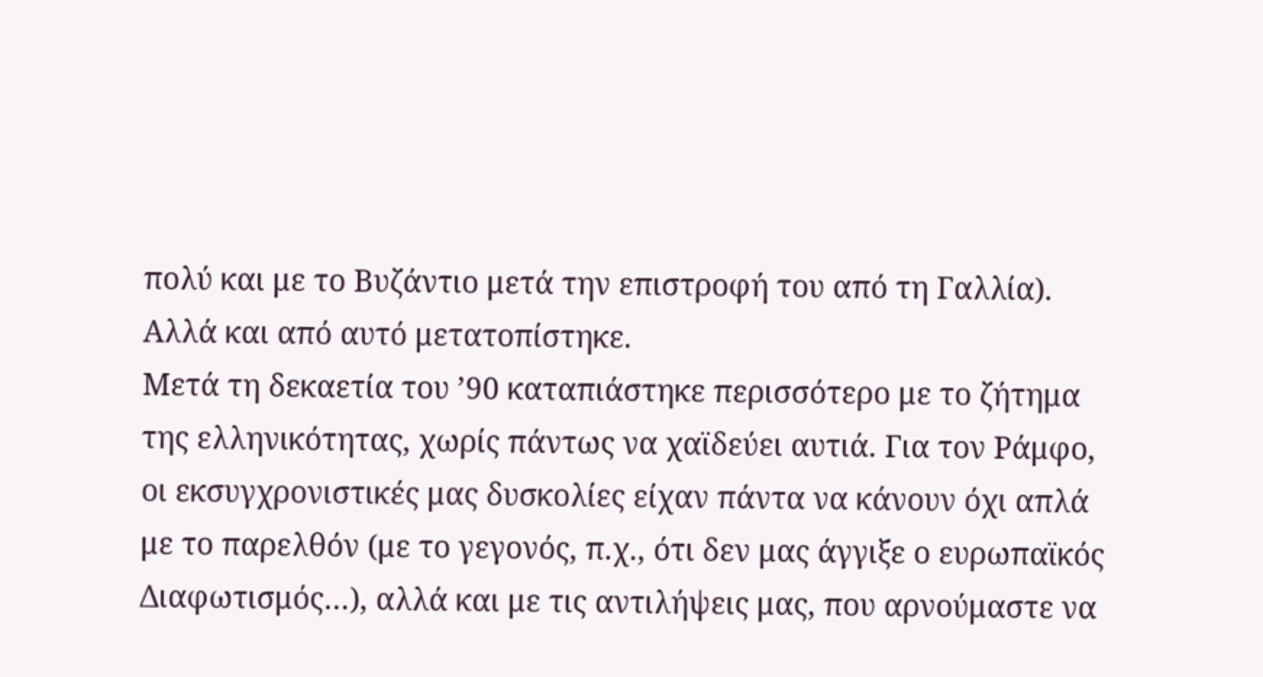πολύ και με το Βυζάντιο μετά την επιστροφή του από τη Γαλλία). Αλλά και από αυτό μετατοπίστηκε.
Μετά τη δεκαετία του ’90 καταπιάστηκε περισσότερο με το ζήτημα της ελληνικότητας, χωρίς πάντως να χαϊδεύει αυτιά. Για τον Ράμφο, οι εκσυγχρονιστικές μας δυσκολίες είχαν πάντα να κάνουν όχι απλά με το παρελθόν (με το γεγονός, π.χ., ότι δεν μας άγγιξε ο ευρωπαϊκός Διαφωτισμός…), αλλά και με τις αντιλήψεις μας, που αρνούμαστε να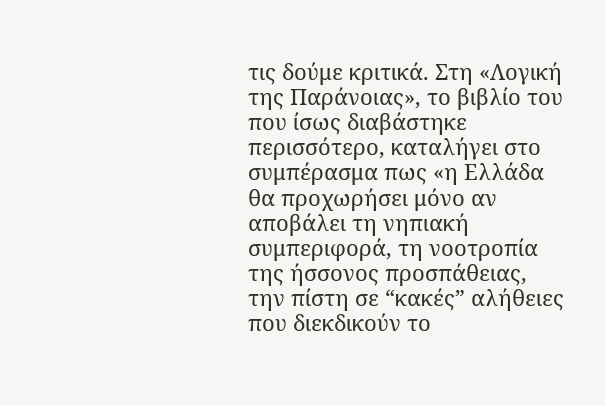τις δούμε κριτικά. Στη «Λογική της Παράνοιας», το βιβλίο του που ίσως διαβάστηκε περισσότερο, καταλήγει στο συμπέρασμα πως «η Ελλάδα θα προχωρήσει μόνο αν αποβάλει τη νηπιακή συμπεριφορά, τη νοοτροπία της ήσσονος προσπάθειας, την πίστη σε “κακές” αλήθειες που διεκδικούν το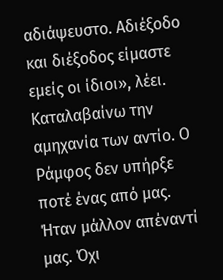αδιάψευστο. Αδιέξοδο και διέξοδος είμαστε εμείς οι ίδιοι», λέει.
Καταλαβαίνω την αμηχανία των αντίο. Ο Ράμφος δεν υπήρξε ποτέ ένας από μας. Ήταν μάλλον απέναντί μας. Όχι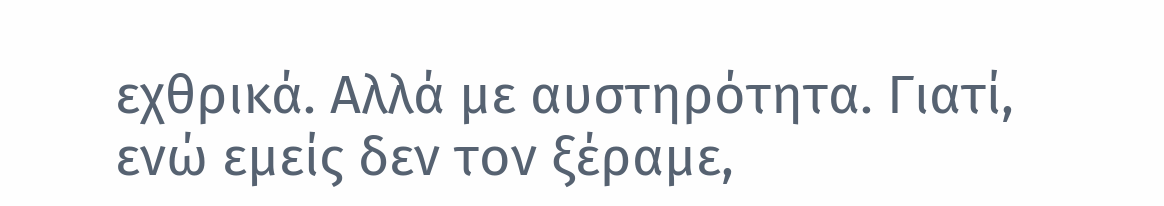εχθρικά. Αλλά με αυστηρότητα. Γιατί, ενώ εμείς δεν τον ξέραμε,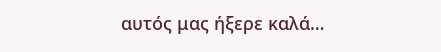αυτός μας ήξερε καλά…